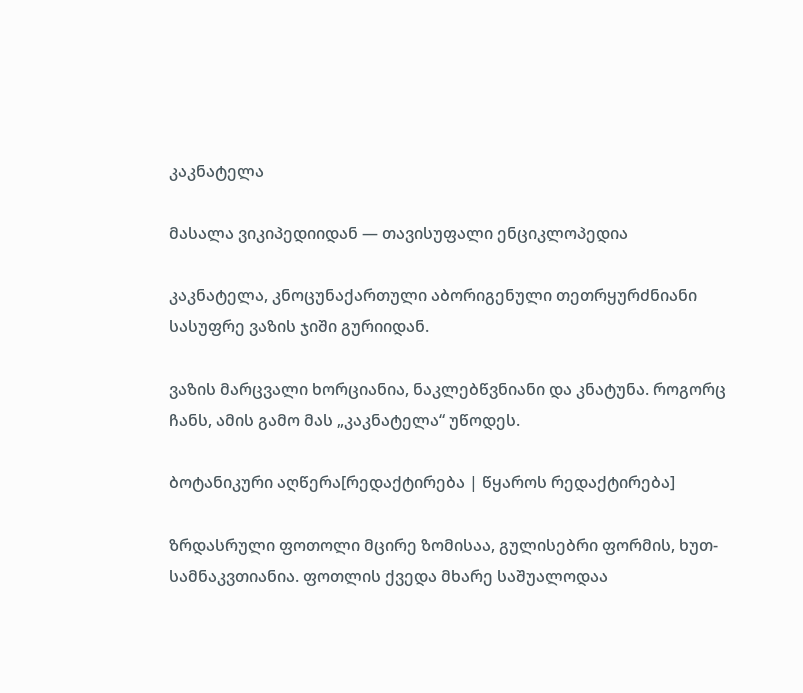კაკნატელა

მასალა ვიკიპედიიდან — თავისუფალი ენციკლოპედია

კაკნატელა, კნოცუნაქართული აბორიგენული თეთრყურძნიანი სასუფრე ვაზის ჯიში გურიიდან.

ვაზის მარცვალი ხორციანია, ნაკლებწვნიანი და კნატუნა. როგორც ჩანს, ამის გამო მას „კაკნატელა“ უწოდეს.

ბოტანიკური აღწერა[რედაქტირება | წყაროს რედაქტირება]

ზრდასრული ფოთოლი მცირე ზომისაა, გულისებრი ფორმის, ხუთ-სამნაკვთიანია. ფოთლის ქვედა მხარე საშუალოდაა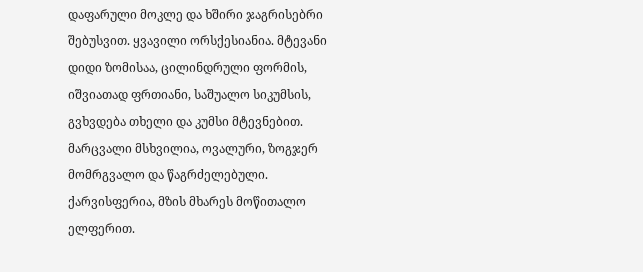დაფარული მოკლე და ხშირი ჯაგრისებრი შებუსვით. ყვავილი ორსქესიანია. მტევანი დიდი ზომისაა, ცილინდრული ფორმის, იშვიათად ფრთიანი, საშუალო სიკუმსის, გვხვდება თხელი და კუმსი მტევნებით. მარცვალი მსხვილია, ოვალური, ზოგჯერ მომრგვალო და წაგრძელებული. ქარვისფერია, მზის მხარეს მოწითალო ელფერით.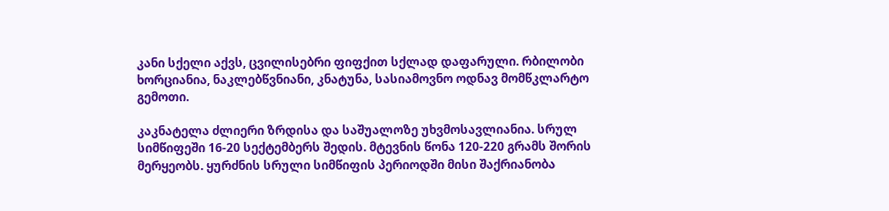კანი სქელი აქვს, ცვილისებრი ფიფქით სქლად დაფარული. რბილობი ხორციანია, ნაკლებწვნიანი, კნატუნა, სასიამოვნო ოდნავ მომწკლარტო გემოთი.

კაკნატელა ძლიერი ზრდისა და საშუალოზე უხვმოსავლიანია. სრულ სიმწიფეში 16-20 სექტემბერს შედის. მტევნის წონა 120-220 გრამს შორის მერყეობს. ყურძნის სრული სიმწიფის პერიოდში მისი შაქრიანობა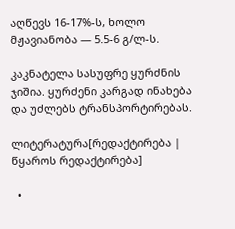აღწევს 16-17%-ს, ხოლო მჟავიანობა — 5.5-6 გ/ლ-ს.

კაკნატელა სასუფრე ყურძნის ჯიშია. ყურძენი კარგად ინახება და უძლებს ტრანსპორტირებას.

ლიტერატურა[რედაქტირება | წყაროს რედაქტირება]

  •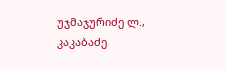უჯმაჯურიძე ლ., კაკაბაძე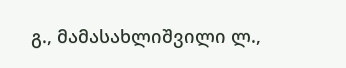გ., მამასახლიშვილი ლ.,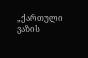„ქართული ვაზის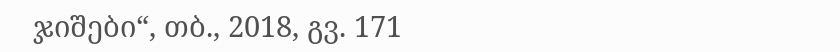ჯიშები“, თბ., 2018, გვ. 171